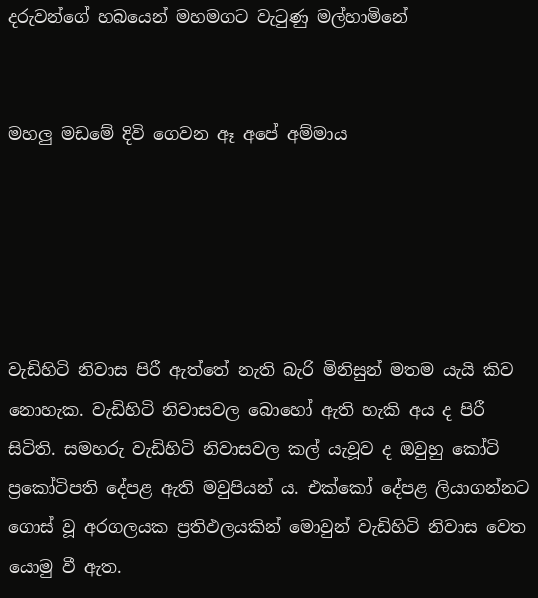දරුවන්ගේ හබයෙන් මහමගට වැටුණු මල්හාමිනේ


මහලු මඩමේ දිවි ගෙවන ඈ අපේ අම්මාය





වැඩිහිටි නිවාස පිරී ඇත්තේ නැති බැරි මිනිසුන් මතම යැයි කිව නොහැක. වැඩිහිටි නිවාසවල බොහෝ ඇති හැකි අය ද පිරී සිටිති. සමහරු වැඩිහිටි නිවාසවල කල් යැවූව ද ඔවුහු කෝටි ප්‍රකෝටිපති දේපළ ඇති මවුපියන් ය. එක්කෝ දේපළ ලියාගන්නට ගොස් වූ අරගලයක ප්‍රතිඵලයකින් මොවුන් වැඩිහිටි නිවාස වෙත යොමු වී ඇත.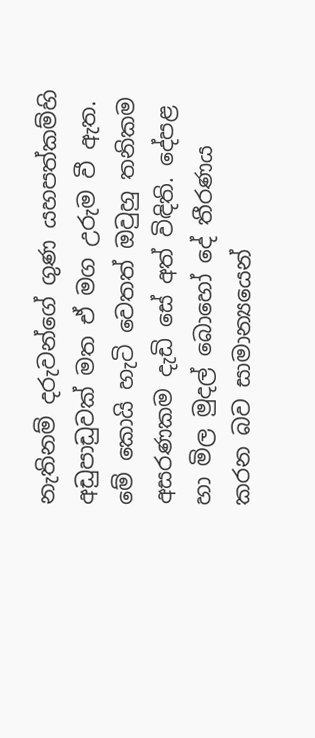නැතිනම් දරුවන්ගේ ගුණ යහපත්කම්හි අඩුපාඩුවක් මත ඒ මග උරුම වී ඇත. මේ කොයි හැටි වෙතත් ඔවුහු තනිකම අසරණකම දැඩි සේ අත් විඳිති. දේපළ හා මිල මුදල් බොහෝ දේ තීරණය කරන බව සාමාන්‍යයෙන්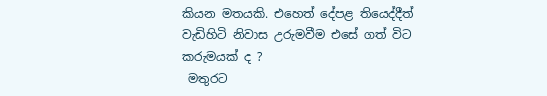කියන මතයකි. එහෙත් දේපළ තියෙද්දීත් වැඩිහිටි නිවාස උරුමවීම එසේ ගත් විට කරුමයක් ද ?
 මතුරට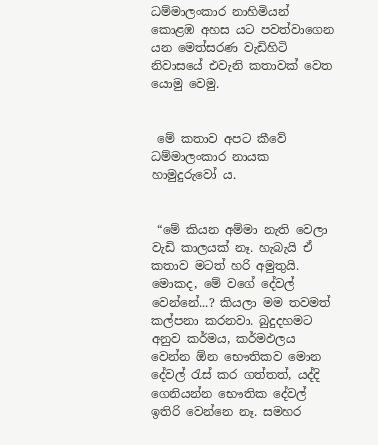ධම්මාලංකාර නාහිමියන් කොළඹ අහස යට පවත්වාගෙන යන මෙත්සරණ වැඩිහිටි නිවාසයේ එවැනි කතාවක් වෙත යොමු වෙමු.


 මේ කතාව අපට කීවේ ධම්මාලංකාර නායක හාමුදුරුවෝ ය.


 “මේ කියන අම්මා නැති වෙලා වැඩි කාලයක් නෑ. හැබැයි ඒ කතාව මටත් හරි අමුතුයි. මොකද, මේ වගේ දේවල් වෙන්නේ...? කියලා මම තවමත් කල්පනා කරනවා. බුදුදහමට අනුව කර්මය, කර්මඵලය වෙන්න ඕන භෞතිකව මොන දේවල් රැස් කර ගත්තත්, යද්දි ගෙනියන්න භෞතික දේවල් ඉතිරි වෙන්නෙ නෑ. සමහර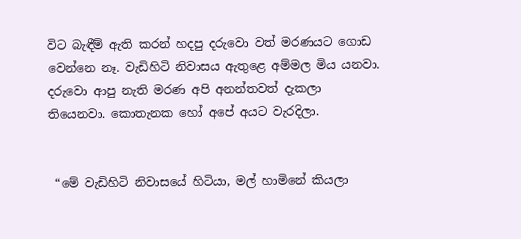විට බැඳීම් ඇති කරන් හදපු දරුවො වත් මරණයට ගොඩ වෙන්නෙ නෑ. වැඩිහිටි නිවාසය ඇතුළෙ අම්මල මිය යනවා. දරුවො ආපු නැති මරණ අපි අනන්තවත් දැකලා තියෙනවා. කොතැනක හෝ අපේ අයට වැරදිලා.


 “මේ වැඩිහිටි නිවාසයේ හිටියා, මල් හාමිනේ කියලා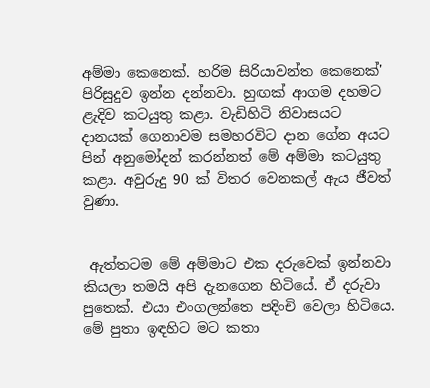අම්මා කෙනෙක්. හරිම සිරියාවන්ත කෙනෙක්' පිරිසුදුව ඉන්න දන්නවා. හුඟක් ආගම දහමට ළැදිව කටයුතු කළා. වැඩිහිටි නිවාසයට දානයක් ගෙනාවම සමහරවිට දාන ගේන අයට පින් අනුමෝදන් කරන්නත් මේ අම්මා කටයුතු කළා. අවුරුදු 90 ක් විතර වෙනකල් ඇය ජීවත් වුණා.


 ඇත්තටම මේ අම්මාට එක දරුවෙක් ඉන්නවා කියලා තමයි අපි දැනගෙන හිටියේ. ඒ දරුවා පුතෙක්. එයා එංගලන්තෙ පදිංචි වෙලා හිටියෙ. මේ පුතා ඉඳහිට මට කතා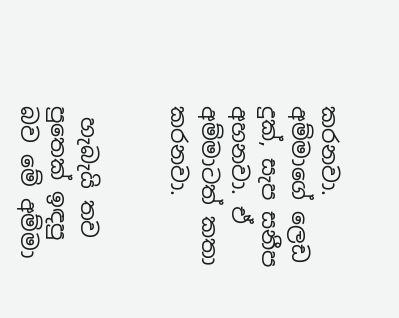කරනවා. අම්මාගේ ලෙඩ දුක්, සැප සනීප අහනවා. ඒ අම්මාටත් කතා කරනවා.


 හැබැයි තව පුතෙක් ඉඳපු බව මේ අම්මා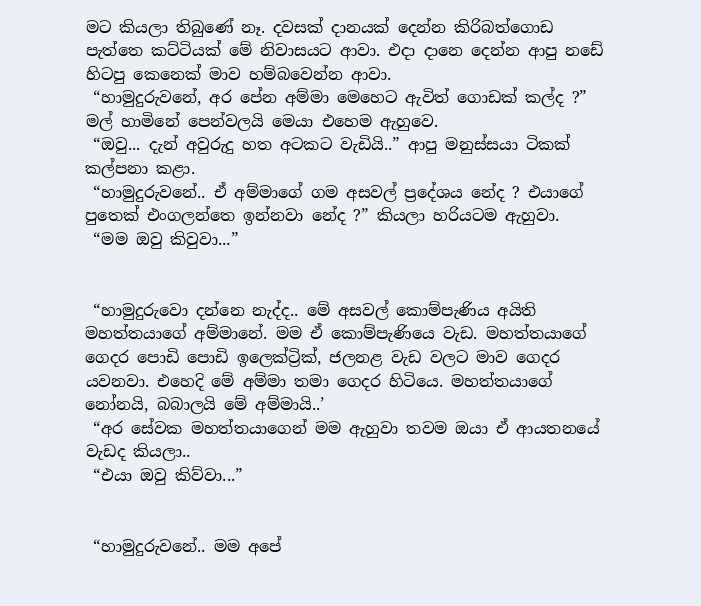මට කියලා තිබුණේ නෑ. දවසක් දානයක් දෙන්න කිරිබත්ගොඩ පැත්තෙ කට්ටියක් මේ නිවාසයට ආවා. එදා දානෙ දෙන්න ආපු නඩේ හිටපු කෙනෙක් මාව හම්බවෙන්න ආවා.
 “හාමුදුරුවනේ, අර පේන අම්මා මෙහෙට ඇවිත් ගොඩක් කල්ද ?” මල් හාමිනේ පෙන්වලයි මෙයා එහෙම ඇහුවෙ.
 “ඔවු... දැන් අවුරුදු හත අටකට වැඩියි..” ආපු මනුස්සයා ටිකක් කල්පනා කළා.
 “හාමුදුරුවනේ.. ඒ අම්මාගේ ගම අසවල් ප්‍රදේශය නේද ? එයාගේ පුතෙක් එංගලන්තෙ ඉන්නවා නේද ?” කියලා හරියටම ඇහුවා.
 “මම ඔවු කිවුවා...”


 “හාමුදුරුවො දන්නෙ නැද්ද.. මේ අසවල් කොම්පැණිය අයිති මහත්තයාගේ අම්මානේ. මම ඒ කොම්පැණියෙ වැඩ. මහත්තයාගේ ගෙදර පොඩි පොඩි ඉලෙක්ට්‍රික්, ජලනළ වැඩ වලට මාව ගෙදර යවනවා. එහෙදි මේ අම්මා තමා ගෙදර හිටියෙ. මහත්තයාගේ නෝනයි, බබාලයි මේ අම්මායි..’
 “අර සේවක මහත්තයාගෙන් මම ඇහුවා තවම ඔයා ඒ ආයතනයේ වැඩද කියලා..
 “එයා ඔවු කිව්වා...”


 “හාමුදුරුවනේ.. මම අපේ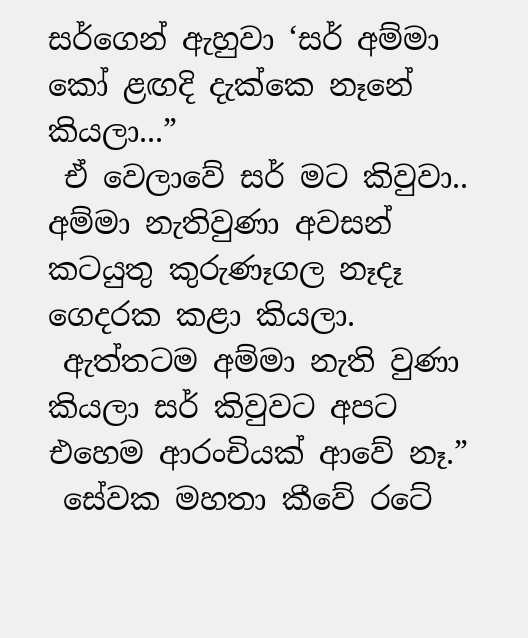සර්ගෙන් ඇහුවා ‘සර් අම්මා කෝ ළඟදි දැක්කෙ නෑනේ කියලා...”
 ඒ වෙලාවේ සර් මට කිවුවා.. අම්මා නැතිවුණා අවසන් කටයුතු කුරුණෑගල නෑදෑ ගෙදරක කළා කියලා.
 ඇත්තටම අම්මා නැති වුණා කියලා සර් කිවුවට අපට එහෙම ආරංචියක් ආවේ නෑ.”
 සේවක මහතා කීවේ රටේ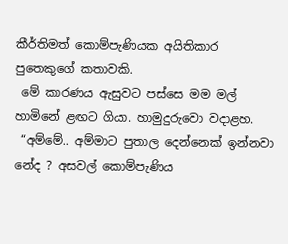කීර්තිමත් කොම්පැණියක අයිතිකාර පුතෙකුගේ කතාවකි.
 මේ කාරණය ඇසුවට පස්සෙ මම මල් හාමිනේ ළඟට ගියා. හාමුදුරුවො වදාළහ.
 “අම්මේ.. අම්මාට පුතාල දෙන්නෙක් ඉන්නවා නේද ? අසවල් කොම්පැණිය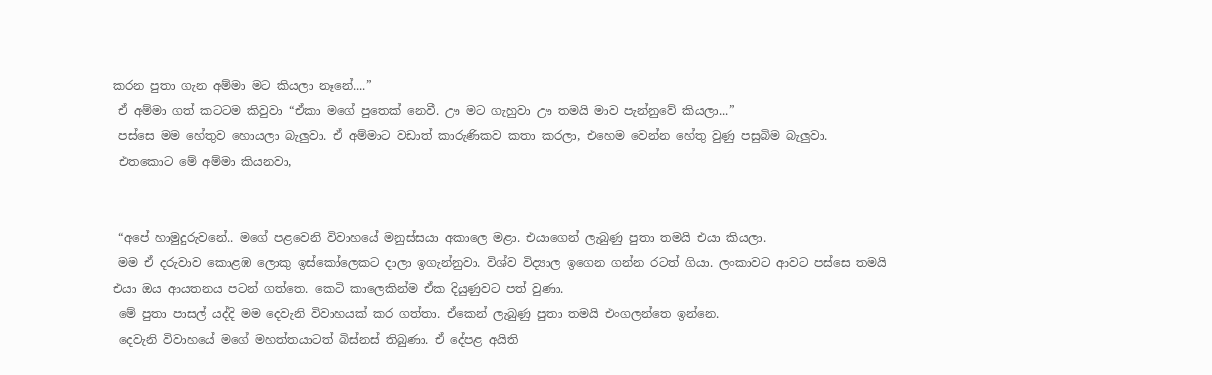කරන පුතා ගැන අම්මා මට කියලා නෑනේ....”
 ඒ අම්මා ගත් කටටම කිවුවා “ඒකා මගේ පුතෙක් නෙවී. ඌ මට ගැහුවා ඌ තමයි මාව පැන්නුවේ කියලා...”
 පස්සෙ මම හේතුව හොයලා බැලුවා. ඒ අම්මාට වඩාත් කාරුණිකව කතා කරලා, එහෙම වෙන්න හේතු වුණු පසුබිම බැලුවා.
 එතකොට මේ අම්මා කියනවා,


 “අපේ හාමුදුරුවනේ.. මගේ පළවෙනි විවාහයේ මනුස්සයා අකාලෙ මළා. එයාගෙන් ලැබුණු පුතා තමයි එයා කියලා.
 මම ඒ දරුවාව කොළඹ ලොකු ඉස්කෝලෙකට දාලා ඉගැන්නුවා. විශ්ව විද්‍යාල ඉගෙන ගන්න රටත් ගියා. ලංකාවට ආවට පස්සෙ තමයි එයා ඔය ආයතනය පටන් ගත්තෙ. කෙටි කාලෙකින්ම ඒක දියුණුවට පත් වුණා.
 මේ පුතා පාසල් යද්දි මම දෙවැනි විවාහයක් කර ගත්තා. ඒකෙන් ලැබුණු පුතා තමයි එංගලන්තෙ ඉන්නෙ.
 දෙවැනි විවාහයේ මගේ මහත්තයාටත් බිස්නස් තිබුණා. ඒ දේපළ අයිති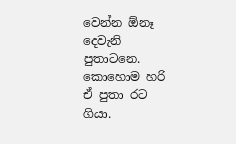වෙන්න ඕනෑ දෙවැනි පුතාටනෙ. කොහොම හරි ඒ පුතා රට ගියා.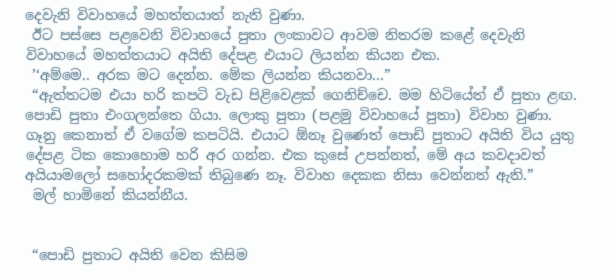දෙවැනි විවාහයේ මහත්තයාත් නැති වුණා.
 ඊට පස්සෙ පළවෙනි විවාහයේ පුතා ලංකාවට ආවම නිතරම කළේ දෙවැනි විවාහයේ මහත්තයාට අයිති දේපළ එයාට ලියන්න කියන එක.
 ’‘අම්මෙ.. අරක මට දෙන්න. මේක ලියන්න කියනවා...”
 “ඇත්තටම එයා හරි කපටි වැඩ පිළිවෙළක් ගෙනිච්චෙ. මම හිටියේත් ඒ පුතා ළඟ. පොඩි පුතා එංගලන්තෙ ගියා. ලොකු පුතා (පළමු විවාහයේ පුතා) විවාහ වුණා. ගෑනු කෙනාත් ඒ වගේම කපටියි. එයාට ඕනෑ වුණෙත් පොඩි පුතාට අයිති විය යුතු දේපළ ටික කොහොම හරි අර ගන්න. එක කුසේ උපන්නත්, මේ අය කවදාවත් අයියාමලෝ සහෝදරකමක් තිබුණෙ නෑ. විවාහ දෙකක නිසා වෙන්නත් ඇති.”
 මල් හාමිනේ කියන්නීය.


 “පොඩි පුතාට අයිති වෙන කිසිම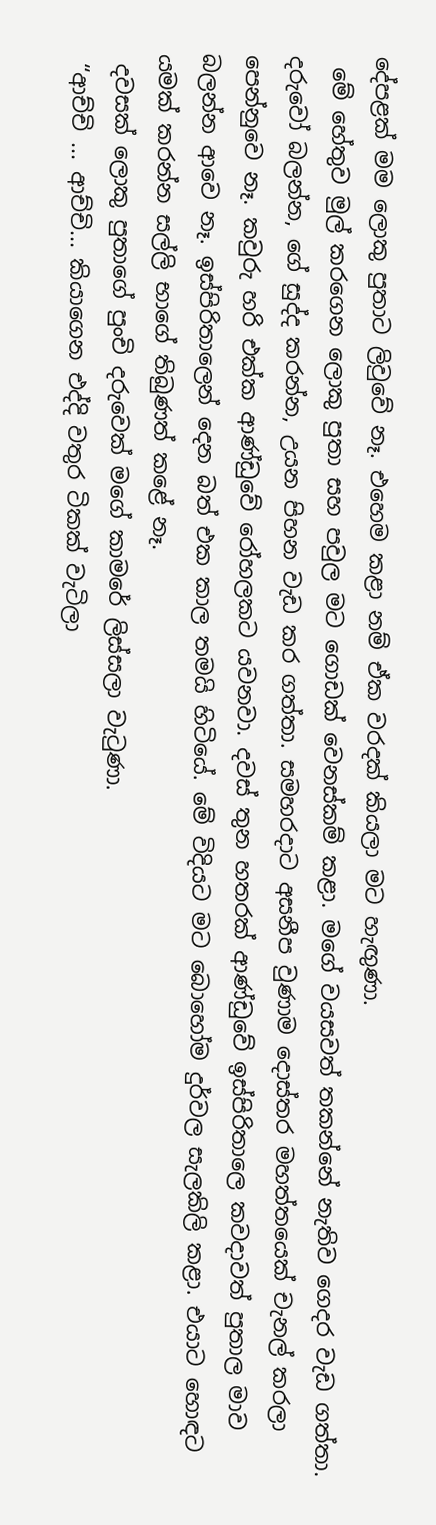දේපළක් මම ලොකු පුතාට ලිවුවේ නෑ. එහෙම කළා නම් ඒක වරදක් කියලා මට හැඟුණා.
 මේ හේතුව මුල් කරගෙන ලොකු පුතා සහ පවුල මට ගොඩක් වෙනස්කම් කළා. මගේ වයසවත් තකන්නේ නැතිව ගෙදර වැඩ ගත්තා. දරුවෝ බලන්න, ගේ සුද්ද කරන්න, උයන පිහන වැඩ කර ගත්තා. සමහරදාට අසනීප වුණාම දොස්තර මහත්තයෙක් චැනල් කරලා පෙන්නුවෙ නෑ. කවුරු හරි එක්ක ආණ්ඩුවේ රෝහලකට යවනවා. දවස් තුන හතරක් ආණ්ඩුවේ ඉස්පිරිතාලෙ කවදාවත් පුතාල මාව බලන්න ආවෙ නෑ. ඉස්පිරිතාලෙන් දෙන බත් එක කාල තමයි හිටියේ. මේ විදියට මට බොහෝම දුර්වල සැලකිලි කළා. එයාට හොඳට යමක් කරන්න සල්ලි භාගේ තිබුණත් කළේ නෑ.
 දවසක් ලොකු පුතාගේ පුංචි දරුවෙක් මගේ කාමරේ ලිස්සලා වැටුණා.
 “ආච්චි ... ආච්චි... කියාගෙන එද්දි වතුර ටිකක් වැටිලා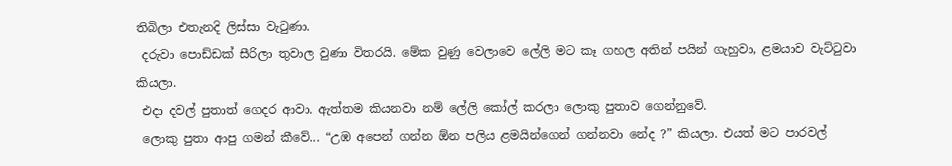තිබිලා එතැනදි ලිස්සා වැටුණා.
 දරුවා පොඩ්ඩක් සීරිලා තුවාල වුණා විතරයි. මේක වුණු වෙලාවෙ ලේලි මට කෑ ගහල අතින් පයින් ගැහුවා, ළමයාව වැට්ටුවා කියලා.
 එදා දවල් පුතාත් ගෙදර ආවා. ඇත්තම කියනවා නම් ලේලි කෝල් කරලා ලොකු පුතාව ගෙන්නුවේ.
 ලොකු පුතා ආපු ගමන් කීවේ... “උඹ අපෙන් ගන්න ඕන පලිය ළමයින්ගෙන් ගන්නවා නේද ?” කියලා. එයත් මට පාරවල්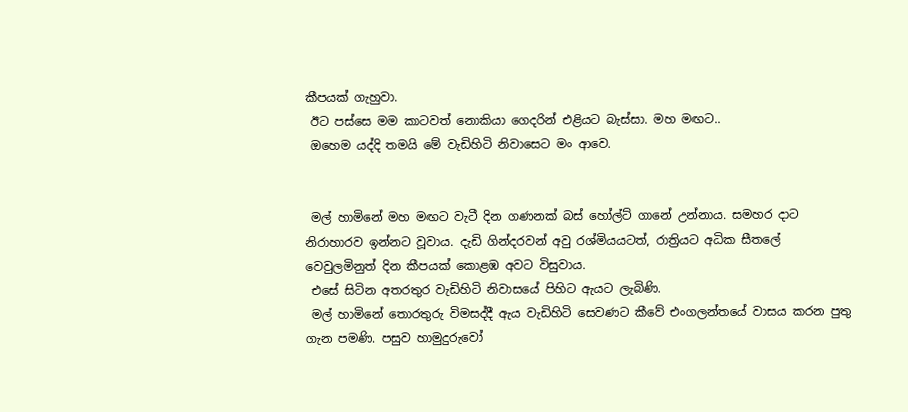කීපයක් ගැහුවා.
 ඊට පස්සෙ මම කාටවත් නොකියා ගෙදරින් එළියට බැස්සා. මහ මඟට..
 ඔහෙම යද්දි තමයි මේ වැඩිහිටි නිවාසෙට මං ආවෙ.


 මල් හාමිනේ මහ මඟට වැටී දින ගණනක් බස් හෝල්ට් ගානේ උන්නාය. සමහර දාට නිරාහාරව ඉන්නට වූවාය. දැඩි ගින්දරවන් අවු රශ්මියයටත්, රාත්‍රියට අධික සීතලේ වෙවුලමිනුත් දින කීපයක් කොළඹ අවට විසුවාය.
 එසේ සිටින අතරතුර වැඩිහිටි නිවාසයේ පිහිට ඇයට ලැබිණි.
 මල් හාමිනේ තොරතුරු විමසද්දී ඇය වැඩිහිටි සෙවණට කීවේ එංගලන්තයේ වාසය කරන පුතු ගැන පමණි. පසුව හාමුදුරුවෝ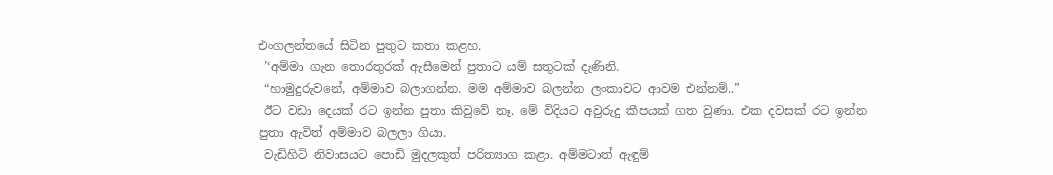එංගලන්තයේ සිටින පුතුට කතා කළහ.
 ’‘අම්මා ගැන තොරතුරක් ඇසීමෙන් පුතාට යම් සතුටක් දැණිනි.
 “හාමුදුරුවනේ, අම්මාව බලාගන්න. මම අම්මාව බලන්න ලංකාවට ආවම එන්නම්..”
 ඊට වඩා දෙයක් රට ඉන්න පුතා කිවුවේ නෑ. මේ විදියට අවුරුදු කීපයක් ගත වුණා. එක දවසක් රට ඉන්න පුතා ඇවිත් අම්මාව බලලා ගියා.
 වැඩිහිටි නිවාසයට පොඩි මුදලකුත් පරිත්‍යාග කළා. අම්මටාත් ඇඳුම්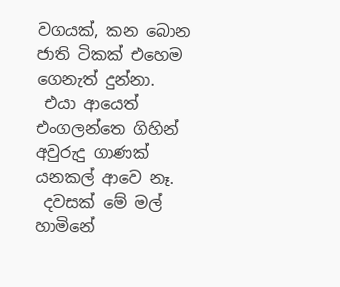වගයක්, කන බොන ජාති ටිකක් එහෙම ගෙනැත් දුන්නා.
 එයා ආයෙත් එංගලන්තෙ ගිහින් අවුරුදු ගාණක් යනකල් ආවෙ නෑ.
 දවසක් මේ මල් හාමිනේ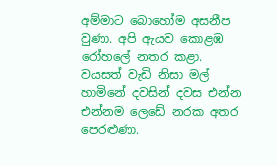අම්මාට බොහෝම අසනීප වුණා. අපි ඇයව කොළඹ රෝහලේ නතර කළා. වයසත් වැඩි නිසා මල් හාමිනේ දවසින් දවස එන්න එන්නම ලෙඩේ නරක අතර පෙරළුණා.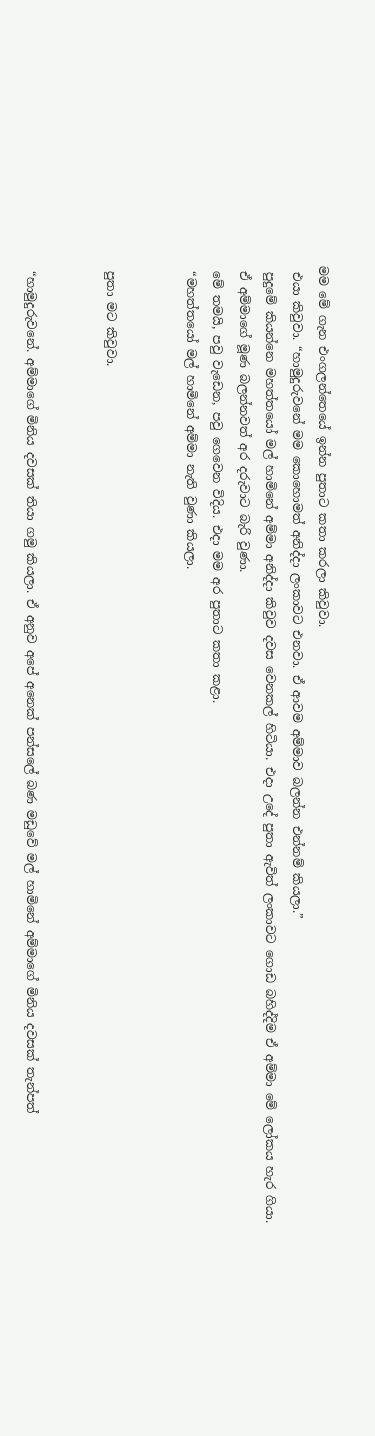මම මේ ගැන එංගලන්තෙයේ ඉන්න පුතාට කතා කරලා කිවුවා.
 එයා කිවුවා. “හාමුදුරුවනේ මම කොහොමත් අනිද්දා ලංකාවට එනවා. ඒ ආවම අම්මාව බලන්න එන්නම් කියලා.”
 පුදුමේ කියන්නෙ මහත්තයෝ මල් හාමිනේ අම්මා අනිද්දා කිවුව දවස වෙනකල් හිටියා. එදා උදේ පුතා ඇවිත් ලංකාවට ගොඩ බහිද්දිම ඒ අම්මා මේ ලෝකය හැර ගියා.
 ඒ අම්මාගේ මූණ බලන්නවත් අර දරුවාට බැරි වුණා.
 මේ තමයි, පවු වැඩෙන, පවු ගෙවෙන විදිය. එදා මම අර පුතාට කතා කළා.
 “මහත්තයෝ මල් හාමිනේ අම්මා නැති වුණා කියලා.


 පුතා මට කිවුවා.


 “හාමුදුරුවනේ. අම්මාගේ මිනිය දවසක් තියා ගමු කියලා. ඒ අනුව අපේ අනෙක් පන්සලේ බණ මඩුවේ මල් හාමිනේ අම්මාගේ මිනිය දවසක් තැන්පත්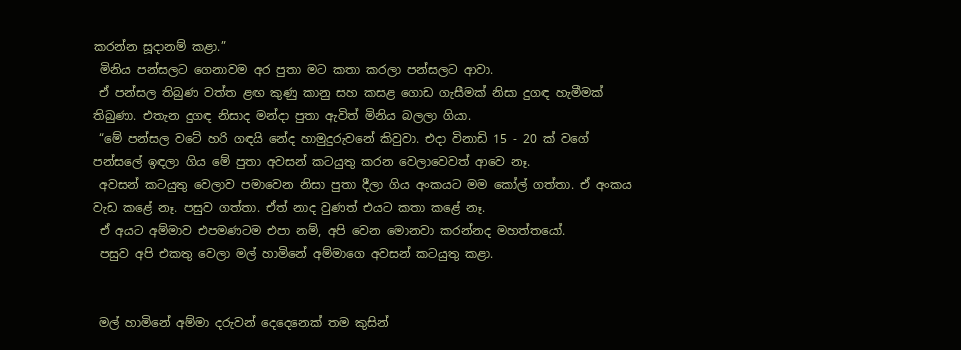කරන්න සූදානම් කළා.”
 මිනිය පන්සලට ගෙනාවම අර පුතා මට කතා කරලා පන්සලට ආවා.
 ඒ පන්සල තිබුණ වත්ත ළඟ කුණු කානු සහ කසළ ගොඩ ගැසීමක් නිසා දුගඳ හැමීමක් තිබුණා. එතැන දුගඳ නිසාද මන්දා පුතා ඇවිත් මිනිය බලලා ගියා.
 “මේ පන්සල වටේ හරි ගඳයි නේද හාමුදුරුවනේ කිවුවා. එදා විනාඩි 15 - 20 ක් වගේ පන්සලේ ඉඳලා ගිය මේ පුතා අවසන් කටයුතු කරන වෙලාවෙවත් ආවෙ නෑ.
 අවසන් කටයුතු වෙලාව පමාවෙන නිසා පුතා දීලා ගිය අංකයට මම කෝල් ගත්තා. ඒ අංකය වැඩ කළේ නෑ. පසුව ගත්තා. ඒත් නාද වුණත් එයට කතා කළේ නෑ.
 ඒ අයට අම්මාව එපමණටම එපා නම්, අපි වෙන මොනවා කරන්නද මහත්තයෝ.
 පසුව අපි එකතු වෙලා මල් හාමිනේ අම්මාගෙ අවසන් කටයුතු කළා.


 මල් හාමිනේ අම්මා දරුවන් දෙදෙනෙක් තම කුසින්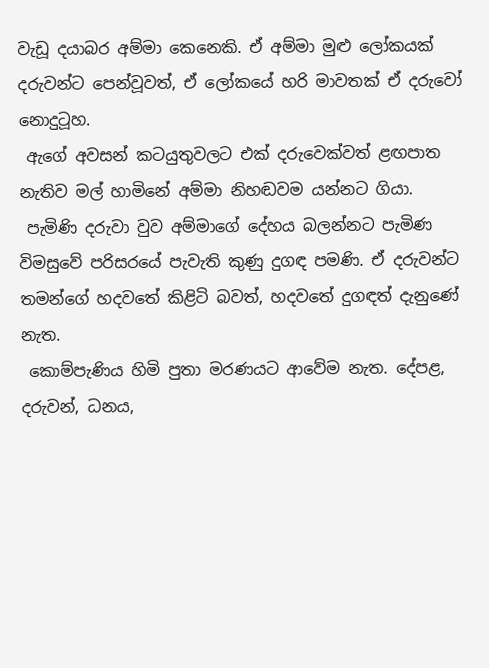වැඩූ දයාබර අම්මා කෙනෙකි. ඒ අම්මා මුළු ලෝකයක් දරුවන්ට පෙන්වූවත්, ඒ ලෝකයේ හරි මාවතක් ඒ දරුවෝ නොදුටූහ.
 ඇගේ අවසන් කටයුතුවලට එක් දරුවෙක්වත් ළඟපාත නැතිව මල් හාමිනේ අම්මා නිහඬවම යන්නට ගියා.
 පැමිණි දරුවා වුව අම්මාගේ දේහය බලන්නට පැමිණ විමසුවේ පරිසරයේ පැවැති කුණු දුගඳ පමණි. ඒ දරුවන්ට තමන්ගේ හදවතේ කිළිටි බවත්, හදවතේ දුගඳත් දැනුණේ නැත.
 කොම්පැණිය හිමි පුතා මරණයට ආවේම නැත. දේපළ, දරුවන්, ධනය,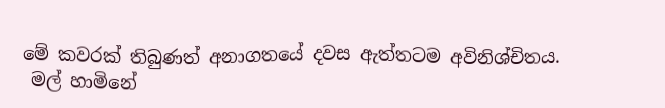මේ කවරක් තිබුණත් අනාගතයේ දවස ඇත්තටම අවිනිශ්චිතය.
 මල් හාමිනේ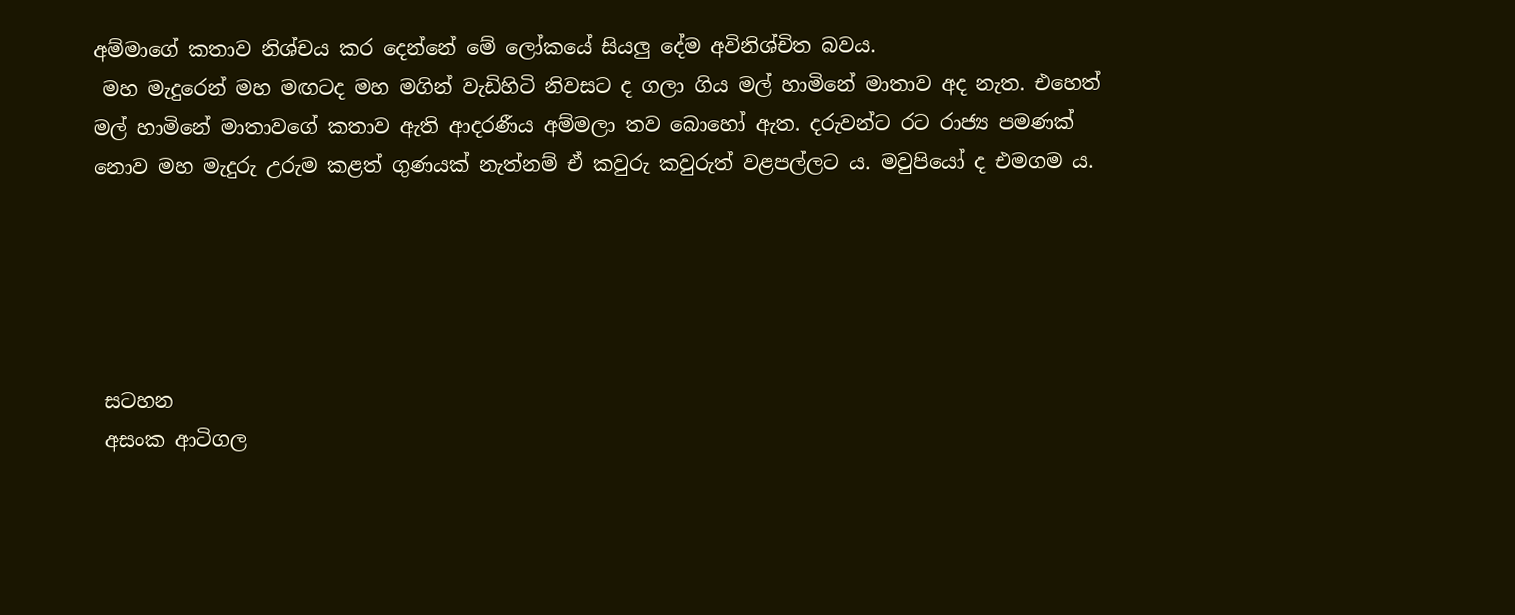අම්මාගේ කතාව නිශ්චය කර දෙන්නේ මේ ලෝකයේ සියලු දේම අවිනිශ්චිත බවය.
 මහ මැදුරෙන් මහ මඟටද මහ මගින් වැඩිහිටි නිවසට ද ගලා ගිය මල් හාමිනේ මාතාව අද නැත. එහෙත් මල් හාමිනේ මාතාවගේ කතාව ඇති ආදරණීය අම්මලා තව බොහෝ ඇත. දරුවන්ට රට රාජ්‍ය පමණක් නොව මහ මැදුරු උරුම කළත් ගුණයක් නැත්නම් ඒ කවුරු කවුරුත් වළපල්ලට ය. මවුපියෝ ද එමගම ය.





 සටහන
 අසංක ආටිගල